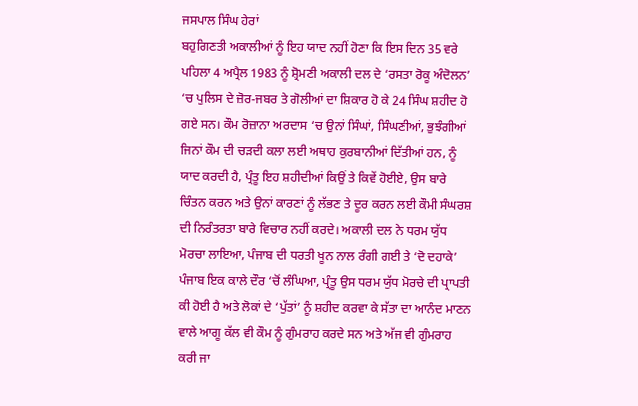ਜਸਪਾਲ ਸਿੰਘ ਹੇਰਾਂ
ਬਹੁਗਿਣਤੀ ਅਕਾਲੀਆਂ ਨੂੰ ਇਹ ਯਾਦ ਨਹੀਂ ਹੋਣਾ ਕਿ ਇਸ ਦਿਨ 35 ਵਰੇ ਪਹਿਲਾ 4 ਅਪ੍ਰੈਲ 1983 ਨੂੰ ਸ਼੍ਰੋਮਣੀ ਅਕਾਲੀ ਦਲ ਦੇ ‘ਰਸਤਾ ਰੋਕੂ ਅੰਦੋਲਨ’ ‘ਚ ਪੁਲਿਸ ਦੇ ਜ਼ੋਰ-ਜਬਰ ਤੇ ਗੋਲੀਆਂ ਦਾ ਸ਼ਿਕਾਰ ਹੋ ਕੇ 24 ਸਿੰਘ ਸ਼ਹੀਦ ਹੋ ਗਏ ਸਨ। ਕੌਮ ਰੋਜ਼ਾਨਾ ਅਰਦਾਸ ‘ਚ ਉਨਾਂ ਸਿੰਘਾਂ, ਸਿੰਘਣੀਆਂ, ਭੁਝੰਗੀਆਂ ਜਿਨਾਂ ਕੌਮ ਦੀ ਚੜਦੀ ਕਲਾ ਲਈ ਅਥਾਹ ਕੁਰਬਾਨੀਆਂ ਦਿੱਤੀਆਂ ਹਨ, ਨੂੰ ਯਾਦ ਕਰਦੀ ਹੈ, ਪ੍ਰੰਤੂ ਇਹ ਸ਼ਹੀਦੀਆਂ ਕਿਉਂ ਤੇ ਕਿਵੇਂ ਹੋਈਏ, ਉਸ ਬਾਰੇ ਚਿੰਤਨ ਕਰਨ ਅਤੇ ਉਨਾਂ ਕਾਰਣਾਂ ਨੂੰ ਲੱਭਣ ਤੇ ਦੂਰ ਕਰਨ ਲਈ ਕੌਮੀ ਸੰਘਰਸ਼ ਦੀ ਨਿਰੰਤਰਤਾ ਬਾਰੇ ਵਿਚਾਰ ਨਹੀਂ ਕਰਦੇ। ਅਕਾਲੀ ਦਲ ਨੇ ਧਰਮ ਯੁੱਧ ਮੋਰਚਾ ਲਾਇਆ, ਪੰਜਾਬ ਦੀ ਧਰਤੀ ਖੂਨ ਨਾਲ ਰੰਗੀ ਗਈ ਤੇ ‘ਦੋ ਦਹਾਕੇ’ ਪੰਜਾਬ ਇਕ ਕਾਲੇ ਦੌਰ ‘ਚੋਂ ਲੰਘਿਆ, ਪ੍ਰੰਤੂ ਉਸ ਧਰਮ ਯੁੱਧ ਮੋਰਚੇ ਦੀ ਪ੍ਰਾਪਤੀ ਕੀ ਹੋਈ ਹੈ ਅਤੇ ਲੋਕਾਂ ਦੇ ‘ਪੁੱਤਾਂ’ ਨੂੰ ਸ਼ਹੀਦ ਕਰਵਾ ਕੇ ਸੱਤਾ ਦਾ ਆਨੰਦ ਮਾਣਨ ਵਾਲੇ ਆਗੂ ਕੱਲ ਵੀ ਕੌਮ ਨੂੰ ਗੁੰਮਰਾਹ ਕਰਦੇ ਸਨ ਅਤੇ ਅੱਜ ਵੀ ਗੁੰਮਰਾਹ ਕਰੀ ਜਾ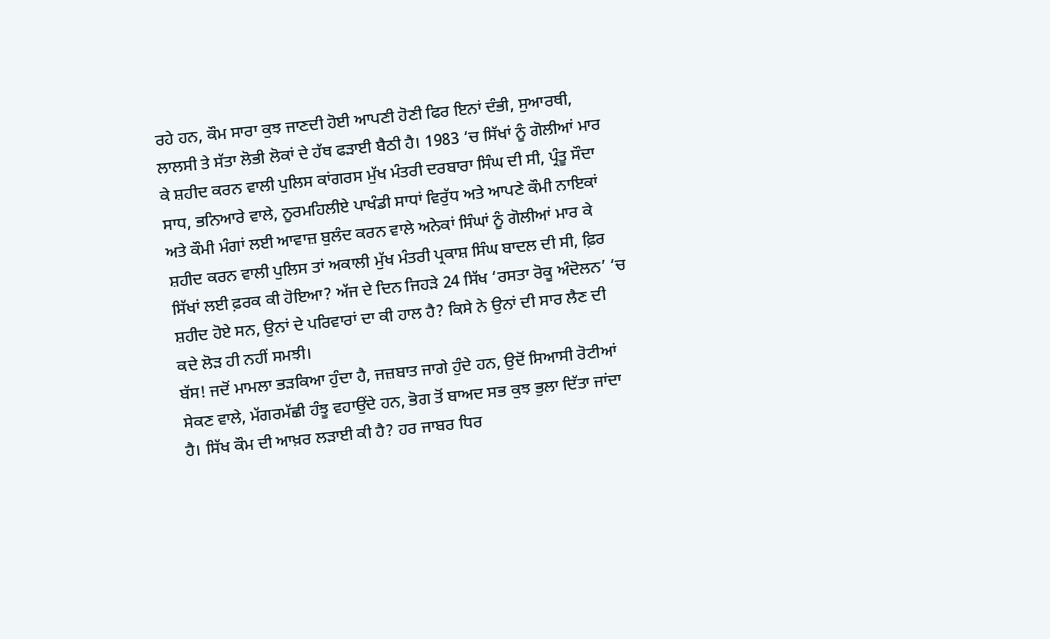ਰਹੇ ਹਨ, ਕੌਮ ਸਾਰਾ ਕੁਝ ਜਾਣਦੀ ਹੋਈ ਆਪਣੀ ਹੋਣੀ ਫਿਰ ਇਨਾਂ ਦੰਭੀ, ਸੁਆਰਥੀ, ਲਾਲਸੀ ਤੇ ਸੱਤਾ ਲੋਭੀ ਲੋਕਾਂ ਦੇ ਹੱਥ ਫੜਾਈ ਬੈਠੀ ਹੈ। 1983 ‘ਚ ਸਿੱਖਾਂ ਨੂੰ ਗੋਲੀਆਂ ਮਾਰ ਕੇ ਸ਼ਹੀਦ ਕਰਨ ਵਾਲੀ ਪੁਲਿਸ ਕਾਂਗਰਸ ਮੁੱਖ ਮੰਤਰੀ ਦਰਬਾਰਾ ਸਿੰਘ ਦੀ ਸੀ, ਪ੍ਰੰਤੂ ਸੌਦਾ ਸਾਧ, ਭਨਿਆਰੇ ਵਾਲੇ, ਨੂਰਮਹਿਲੀਏ ਪਾਖੰਡੀ ਸਾਧਾਂ ਵਿਰੁੱਧ ਅਤੇ ਆਪਣੇ ਕੌਮੀ ਨਾਇਕਾਂ ਅਤੇ ਕੌਮੀ ਮੰਗਾਂ ਲਈ ਆਵਾਜ਼ ਬੁਲੰਦ ਕਰਨ ਵਾਲੇ ਅਨੇਕਾਂ ਸਿੰਘਾਂ ਨੂੰ ਗੋਲੀਆਂ ਮਾਰ ਕੇ ਸ਼ਹੀਦ ਕਰਨ ਵਾਲੀ ਪੁਲਿਸ ਤਾਂ ਅਕਾਲੀ ਮੁੱਖ ਮੰਤਰੀ ਪ੍ਰਕਾਸ਼ ਸਿੰਘ ਬਾਦਲ ਦੀ ਸੀ, ਫ਼ਿਰ ਸਿੱਖਾਂ ਲਈ ਫ਼ਰਕ ਕੀ ਹੋਇਆ? ਅੱਜ ਦੇ ਦਿਨ ਜਿਹੜੇ 24 ਸਿੱਖ ‘ਰਸਤਾ ਰੋਕੂ ਅੰਦੋਲਨ’ ‘ਚ ਸ਼ਹੀਦ ਹੋਏ ਸਨ, ਉਨਾਂ ਦੇ ਪਰਿਵਾਰਾਂ ਦਾ ਕੀ ਹਾਲ ਹੈ? ਕਿਸੇ ਨੇ ਉਨਾਂ ਦੀ ਸਾਰ ਲੈਣ ਦੀ ਕਦੇ ਲੋੜ ਹੀ ਨਹੀਂ ਸਮਝੀ।
ਬੱਸ! ਜਦੋਂ ਮਾਮਲਾ ਭੜਕਿਆ ਹੁੰਦਾ ਹੈ, ਜਜ਼ਬਾਤ ਜਾਗੇ ਹੁੰਦੇ ਹਨ, ਉਦੋਂ ਸਿਆਸੀ ਰੋਟੀਆਂ ਸੇਕਣ ਵਾਲੇ, ਮੱਗਰਮੱਛੀ ਹੰਝੂ ਵਹਾਉਂਦੇ ਹਨ, ਭੋਗ ਤੋਂ ਬਾਅਦ ਸਭ ਕੁਝ ਭੁਲਾ ਦਿੱਤਾ ਜਾਂਦਾ ਹੈ। ਸਿੱਖ ਕੌਮ ਦੀ ਆਖ਼ਰ ਲੜਾਈ ਕੀ ਹੈ? ਹਰ ਜਾਬਰ ਧਿਰ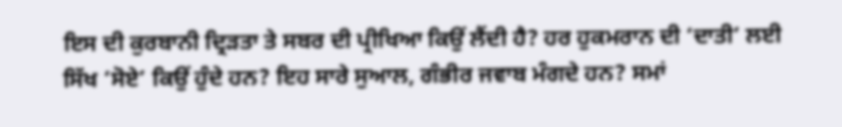ਇਸ ਦੀ ਕੁਰਬਾਨੀ ਦ੍ਰਿੜਤਾ ਤੇ ਸਬਰ ਦੀ ਪ੍ਰੀਖਿਆ ਕਿਉਂ ਲੈਂਦੀ ਹੈ? ਹਰ ਹੁਕਮਰਾਨ ਦੀ ‘ਦਾਤੀ’ ਲਈ ਸਿੱਖ ‘ਸੋਏ’ ਕਿਉਂ ਹੁੰਦੇ ਹਨ? ਇਹ ਸਾਰੇ ਸੁਆਲ, ਗੰਭੀਰ ਜਵਾਬ ਮੰਗਦੇ ਹਨ? ਸਮਾਂ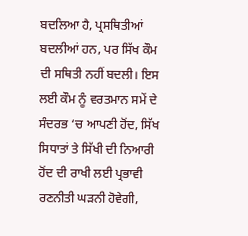ਬਦਲਿਆ ਹੈ, ਪ੍ਰਸਥਿਤੀਆਂ ਬਦਲੀਆਂ ਹਨ, ਪਰ ਸਿੱਖ ਕੌਮ ਦੀ ਸਥਿਤੀ ਨਹੀਂ ਬਦਲੀ। ਇਸ ਲਈ ਕੌਮ ਨੂੰ ਵਰਤਮਾਨ ਸਮੇਂ ਦੇ ਸੰਦਰਭ ‘ਚ ਆਪਣੀ ਹੋਂਦ, ਸਿੱਖ ਸਿਧਾਤਾਂ ਤੇ ਸਿੱਖੀ ਦੀ ਨਿਆਰੀ ਹੋਂਦ ਦੀ ਰਾਖੀ ਲਈ ਪ੍ਰਭਾਵੀ ਰਣਨੀਤੀ ਘੜਨੀ ਹੋਵੇਗੀ,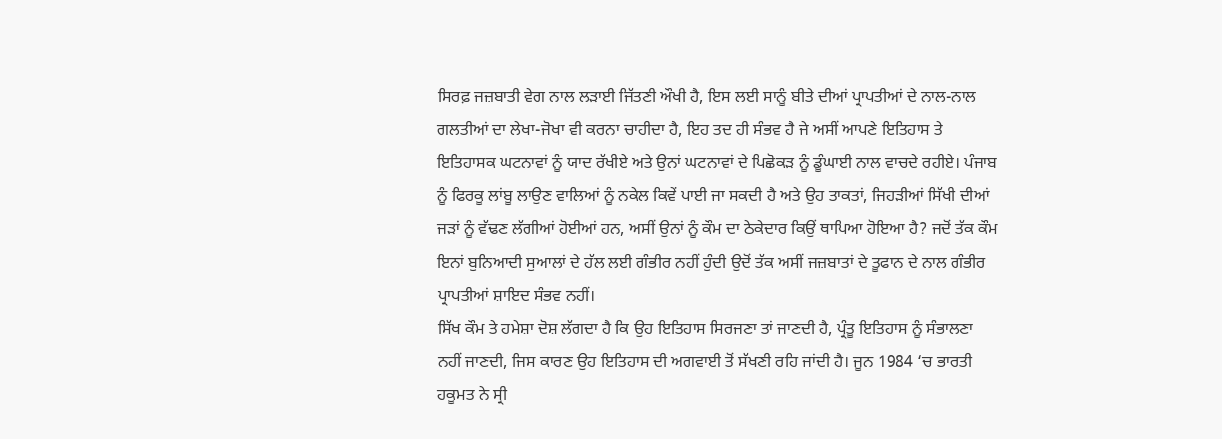ਸਿਰਫ਼ ਜਜ਼ਬਾਤੀ ਵੇਗ ਨਾਲ ਲੜਾਈ ਜਿੱਤਣੀ ਔਖੀ ਹੈ, ਇਸ ਲਈ ਸਾਨੂੰ ਬੀਤੇ ਦੀਆਂ ਪ੍ਰਾਪਤੀਆਂ ਦੇ ਨਾਲ-ਨਾਲ ਗਲਤੀਆਂ ਦਾ ਲੇਖਾ-ਜੋਖਾ ਵੀ ਕਰਨਾ ਚਾਹੀਦਾ ਹੈ, ਇਹ ਤਦ ਹੀ ਸੰਭਵ ਹੈ ਜੇ ਅਸੀਂ ਆਪਣੇ ਇਤਿਹਾਸ ਤੇ ਇਤਿਹਾਸਕ ਘਟਨਾਵਾਂ ਨੂੰ ਯਾਦ ਰੱਖੀਏ ਅਤੇ ਉਨਾਂ ਘਟਨਾਵਾਂ ਦੇ ਪਿਛੋਕੜ ਨੂੰ ਡੂੰਘਾਈ ਨਾਲ ਵਾਚਦੇ ਰਹੀਏ। ਪੰਜਾਬ ਨੂੰ ਫਿਰਕੂ ਲਾਂਬੂ ਲਾਉਣ ਵਾਲਿਆਂ ਨੂੰ ਨਕੇਲ ਕਿਵੇਂ ਪਾਈ ਜਾ ਸਕਦੀ ਹੈ ਅਤੇ ਉਹ ਤਾਕਤਾਂ, ਜਿਹੜੀਆਂ ਸਿੱਖੀ ਦੀਆਂ ਜੜਾਂ ਨੂੰ ਵੱਢਣ ਲੱਗੀਆਂ ਹੋਈਆਂ ਹਨ, ਅਸੀਂ ਉਨਾਂ ਨੂੰ ਕੌਮ ਦਾ ਠੇਕੇਦਾਰ ਕਿਉਂ ਥਾਪਿਆ ਹੋਇਆ ਹੈ? ਜਦੋਂ ਤੱਕ ਕੌਮ ਇਨਾਂ ਬੁਨਿਆਦੀ ਸੁਆਲਾਂ ਦੇ ਹੱਲ ਲਈ ਗੰਭੀਰ ਨਹੀਂ ਹੁੰਦੀ ਉਦੋਂ ਤੱਕ ਅਸੀਂ ਜਜ਼ਬਾਤਾਂ ਦੇ ਤੂਫਾਨ ਦੇ ਨਾਲ ਗੰਭੀਰ ਪ੍ਰਾਪਤੀਆਂ ਸ਼ਾਇਦ ਸੰਭਵ ਨਹੀਂ।
ਸਿੱਖ ਕੌਮ ਤੇ ਹਮੇਸ਼ਾ ਦੋਸ਼ ਲੱਗਦਾ ਹੈ ਕਿ ਉਹ ਇਤਿਹਾਸ ਸਿਰਜਣਾ ਤਾਂ ਜਾਣਦੀ ਹੈ, ਪ੍ਰੰਤੂ ਇਤਿਹਾਸ ਨੂੰ ਸੰਭਾਲਣਾ ਨਹੀਂ ਜਾਣਦੀ, ਜਿਸ ਕਾਰਣ ਉਹ ਇਤਿਹਾਸ ਦੀ ਅਗਵਾਈ ਤੋਂ ਸੱਖਣੀ ਰਹਿ ਜਾਂਦੀ ਹੈ। ਜੂਨ 1984 ‘ਚ ਭਾਰਤੀ ਹਕੂਮਤ ਨੇ ਸ੍ਰੀ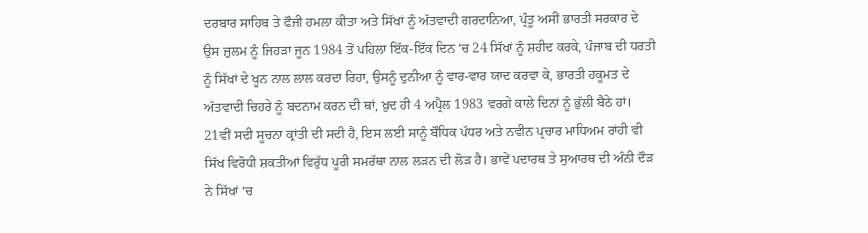ਦਰਬਾਰ ਸਾਹਿਬ ਤੇ ਫੌਜੀ ਹਮਲਾ ਕੀਤਾ ਅਤੇ ਸਿੱਖਾਂ ਨੂੰ ਅੱਤਵਾਦੀ ਗਰਦਾਨਿਆ, ਪ੍ਰੰਤੂ ਅਸੀਂ ਭਾਰਤੀ ਸਰਕਾਰ ਦੇ ਉਸ ਜ਼ੁਲਮ ਨੂੰ ਜਿਹੜਾ ਜੂਨ 1984 ਤੋਂ ਪਹਿਲਾ ਇੱਕ-ਇੱਕ ਦਿਨ ‘ਚ 24 ਸਿੱਖਾਂ ਨੂੰ ਸ਼ਹੀਦ ਕਰਕੇ, ਪੰਜਾਬ ਦੀ ਧਰਤੀ ਨੂੰ ਸਿੱਖਾਂ ਦੇ ਖੂਨ ਨਾਲ ਲਾਲ ਕਰਦਾ ਰਿਹਾ, ਉਸਨੂੰ ਦੁਨੀਆ ਨੂੰ ਵਾਰ-ਵਾਰ ਯਾਦ ਕਰਵਾ ਕੇ, ਭਾਰਤੀ ਹਕੂਮਤ ਦੇ ਅੱਤਵਾਦੀ ਚਿਹਰੇ ਨੂੰ ਬਦਨਾਮ ਕਰਨ ਦੀ ਥਾਂ, ਖ਼ੁਦ ਹੀ 4 ਅਪ੍ਰੈਲ 1983 ਵਰਗੇ ਕਾਲੇ ਦਿਨਾਂ ਨੂੰ ਭੁੱਲੀ ਬੈਠੇ ਹਾਂ। 21ਵੀਂ ਸਦੀ ਸੂਚਨਾ ਕ੍ਰਾਂਤੀ ਦੀ ਸਦੀ ਹੈ, ਇਸ ਲਈ ਸਾਨੂੰ ਬੌਧਿਕ ਪੱਧਰ ਅਤੇ ਨਵੀਨ ਪ੍ਰਚਾਰ ਮਾਧਿਅਮ ਰਾਂਹੀ ਵੀ ਸਿੱਖ ਵਿਰੋਧੀ ਸ਼ਕਤੀਆਂ ਵਿਰੁੱਧ ਪੂਰੀ ਸਮਰੱਥਾ ਨਾਲ ਲੜਨ ਦੀ ਲੋੜ ਹੈ। ਭਾਵੇਂ ਪਦਾਰਥ ਤੇ ਸੁਆਰਥ ਦੀ ਅੰਨੀ ਦੌੜ ਨੇ ਸਿੱਖਾਂ ‘ਚ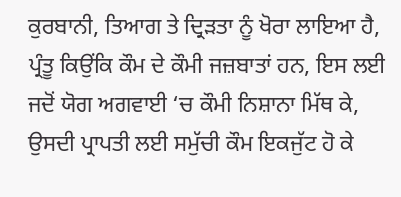ਕੁਰਬਾਨੀ, ਤਿਆਗ ਤੇ ਦ੍ਰਿੜਤਾ ਨੂੰ ਖੋਰਾ ਲਾਇਆ ਹੈ, ਪ੍ਰੰਤੂ ਕਿਉਂਕਿ ਕੌਮ ਦੇ ਕੌਮੀ ਜਜ਼ਬਾਤਾਂ ਹਨ, ਇਸ ਲਈ ਜਦੋਂ ਯੋਗ ਅਗਵਾਈ ‘ਚ ਕੌਮੀ ਨਿਸ਼ਾਨਾ ਮਿੱਥ ਕੇ, ਉਸਦੀ ਪ੍ਰਾਪਤੀ ਲਈ ਸਮੁੱਚੀ ਕੌਮ ਇਕਜੁੱਟ ਹੋ ਕੇ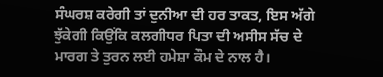ਸੰਘਰਸ਼ ਕਰੇਗੀ ਤਾਂ ਦੁਨੀਆ ਦੀ ਹਰ ਤਾਕਤ, ਇਸ ਅੱਗੇ ਝੁੱਕੇਗੀ ਕਿਉਂਕਿ ਕਲਗੀਧਰ ਪਿਤਾ ਦੀ ਅਸੀਸ ਸੱਚ ਦੇ ਮਾਰਗ ਤੇ ਤੁਰਨ ਲਈ ਹਮੇਸ਼ਾ ਕੌਮ ਦੇ ਨਾਲ ਹੈ।